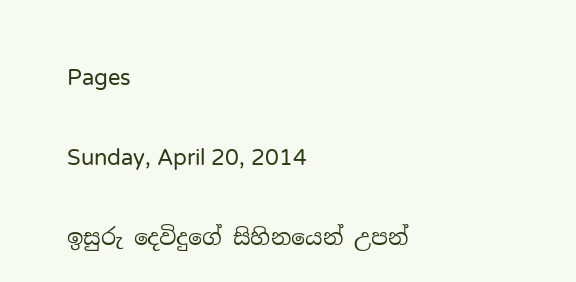Pages

Sunday, April 20, 2014

ඉසුරු දෙවිදුගේ සිහිනයෙන් උපන්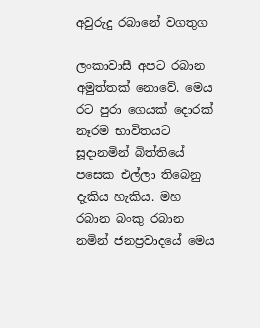අවුරුදු රබානේ වගතුග

ලංකාවාසී අපට රබාන අමුත්තක්‌ නොවේ. මෙය රට පුරා ගෙයක්‌ දොරක්‌ නෑරම භාවිතයට සූදානමින් බිත්තියේ පසෙක එල්ලා තිබෙනු දැකිය හැකිය. මහ රබාන බංකු රබාන නමින් ජනප්‍රවාදයේ මෙය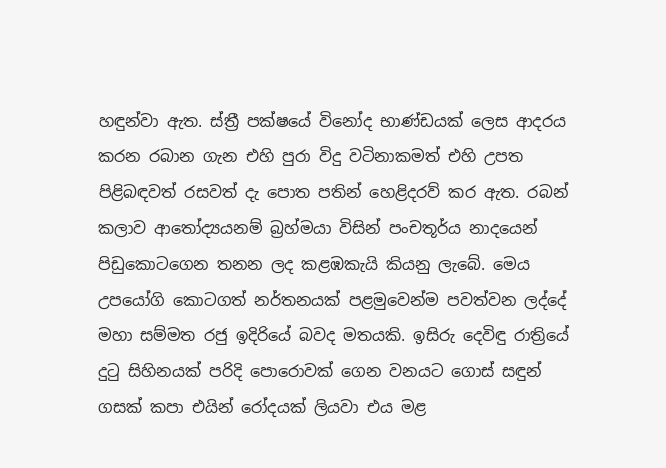හඳුන්වා ඇත. ස්‌ත්‍රී පක්‌ෂයේ විනෝද භාණ්‌ඩයක්‌ ලෙස ආදරය කරන රබාන ගැන එහි පුරා විදු වටිනාකමත් එහි උපත පිළිබඳවත් රසවත් දැ පොත පතින් හෙළිදරව් කර ඇත. රබන් කලාව ආතෝද්‍යයනම් බ්‍රහ්මයා විසින් පංචතූර්ය නාදයෙන් පිඩුකොටගෙන තනන ලද කළඹකැයි කියනු ලැබේ. මෙය උපයෝගි කොටගත් නර්තනයක්‌ පළමුවෙන්ම පවත්වන ලද්දේ මහා සම්මත රජු ඉදිරියේ බවද මතයකි. ඉසිරු දෙවිඳු රාත්‍රියේ දුටු සිහිනයක්‌ පරිදි පොරොවක්‌ ගෙන වනයට ගොස්‌ සඳුන් ගසක්‌ කපා එයින් රෝදයක්‌ ලියවා එය මළ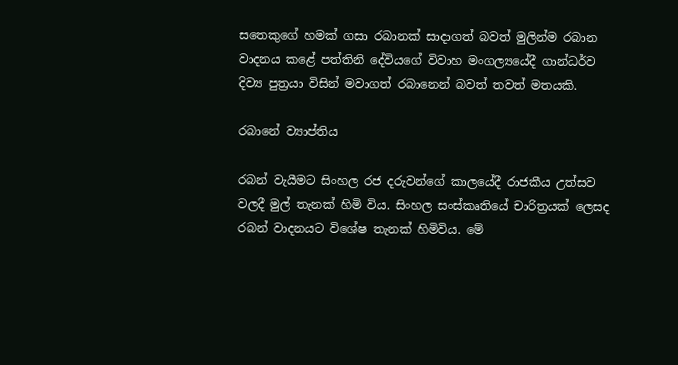සතෙකුගේ හමක්‌ ගසා රබානක්‌ සාදාගත් බවත් මුලින්ම රබාන වාදනය කළේ පත්තිනි දේවියගේ විවාහ මංගල්‍යයේදී ගාන්ධර්ව දිව්‍ය පුත්‍රයා විසින් මවාගත් රබානෙන් බවත් තවත් මතයකි.

රබානේ ව්‍යාප්තිය

රබන් වැයීමට සිංහල රජ දරුවන්ගේ කාලයේදී රාජකීය උත්සව වලදී මුල් තැනක්‌ හිමි විය. සිංහල සංස්‌කෘතියේ චාරිත්‍රයක්‌ ලෙසද රබන් වාදනයට විශේෂ තැනක්‌ හිමිවිය. මේ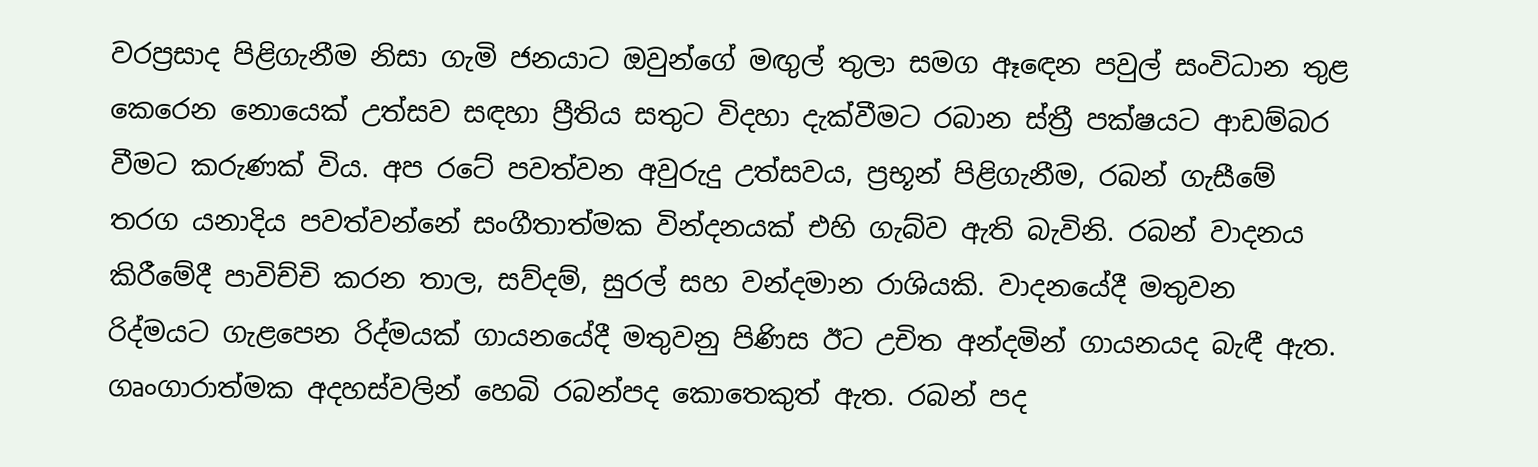වරප්‍රසාද පිළිගැනීම නිසා ගැමි ජනයාට ඔවුන්ගේ මඟුල් තුලා සමග ඈඳෙන පවුල් සංවිධාන තුළ කෙරෙන නොයෙක්‌ උත්සව සඳහා ප්‍රීතිය සතුට විදහා දැක්‌වීමට රබාන ස්‌ත්‍රී පක්‌ෂයට ආඩම්බර වීමට කරුණක්‌ විය. අප රටේ පවත්වන අවුරුදු උත්සවය, ප්‍රභූන් පිළිගැනීම, රබන් ගැසීමේ තරග යනාදිය පවත්වන්නේ සංගීතාත්මක වින්දනයක්‌ එහි ගැබ්ව ඇති බැවිනි. රබන් වාදනය කිරීමේදී පාවිච්චි කරන තාල, සව්දම්, සුරල් සහ වන්දමාන රාශියකි. වාදනයේදී මතුවන රිද්මයට ගැළපෙන රිද්මයක්‌ ගායනයේදී මතුවනු පිණිස ඊට උචිත අන්දමින් ගායනයද බැඳී ඇත. ගෘංගාරාත්මක අදහස්‌වලින් හෙබි රබන්පද කොතෙකුත් ඇත. රබන් පද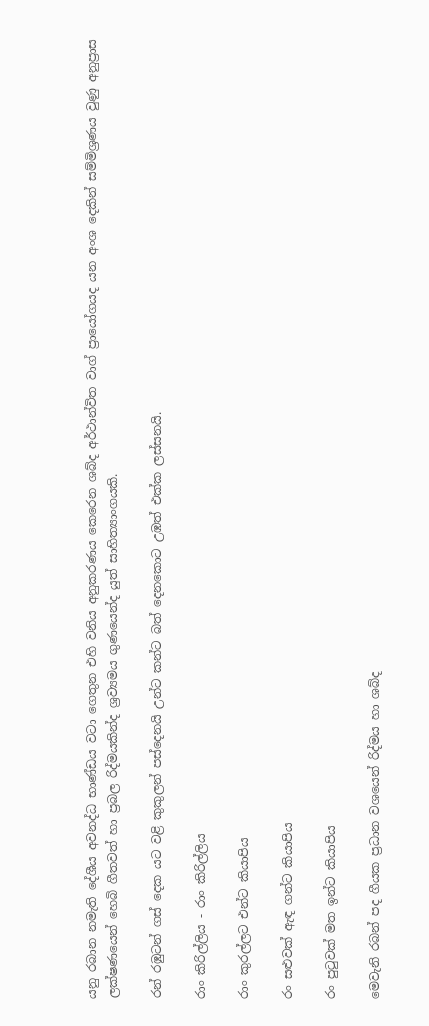යනු රබාන නමැති දේශීය අවනද්ධ භාණ්‌ඩය වටා ගෙතුන එහි වනිය අනුකරණය කෙරෙන ශබ්ද අර්ථාන්විත වාග් ප්‍රායෝගයද යන අංශ දෙකින් සම්මිශ්‍රණය වුණු අනුප්‍රාස ලක්‌ෂණයෙන් හෙබි ගීතවත් හා ප්‍රබල රිද්මයකින්ද ශ්‍රව්‍යමය ගුණයෙන්ද යුත් සාහිත්‍යාංගයකි.

රන් රඹුටන් ගස්‌ දෙක යට වළි කුකුලන් පස්‌දෙනයි උන්ට කන්ට බත් දෙනකොට උඹත් එක්‌ක ලස්‌සනයි.

රාං කිරිල්ලිය - රාං කිරිල්ලිය

රාං කුරල්ලට එන්ට කියාපිය

රං සළුවක්‌ ඇඳ ගන්ට කියාපිය

රං පුටුවක්‌ මත ඉන්ට කියාපිය

මෙවැනි රබන් පද ගීයක ප්‍රධාන වශයෙන් රිද්මය හා ශබ්ද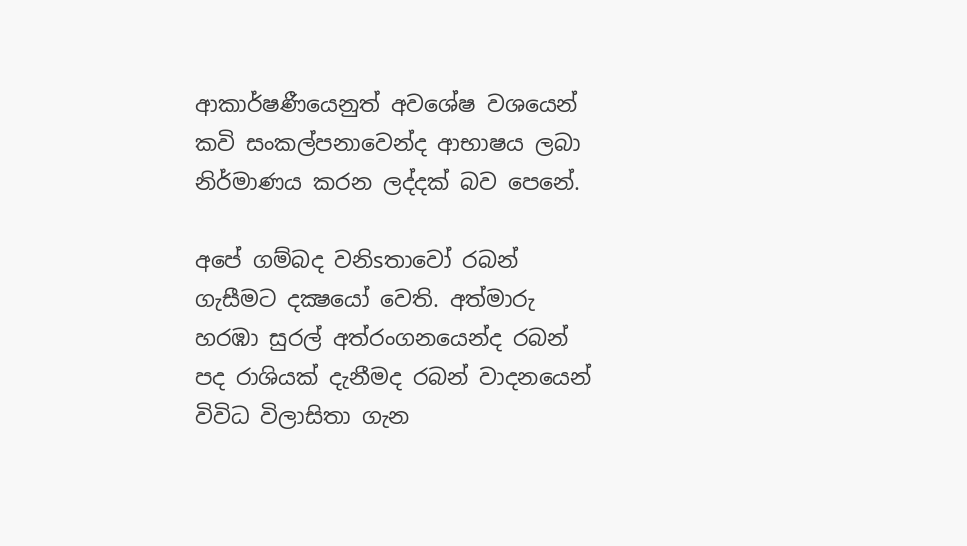ආකාර්ෂණීයෙනුත් අවශේෂ වශයෙන් කවි සංකල්පනාවෙන්ද ආභාෂය ලබා නිර්මාණය කරන ලද්දක්‌ බව පෙනේ.

අපේ ගම්බද වනිsතාවෝ රබන් ගැසීමට දක්‍ෂයෝ වෙති. අත්මාරු හරඹා සුරල් අත්රංගනයෙන්ද රබන් පද රාශියක්‌ දැනීමද රබන් වාදනයෙන් විවිධ විලාසිතා ගැන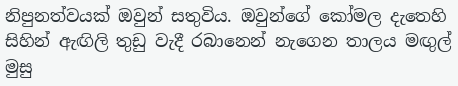නිපුනත්වයක්‌ ඔවුන් සතුවිය. ඔවුන්ගේ කෝමල දැතෙහි සිහින් ඇඟිලි තුඩු වැදී රබානෙන් නැගෙන තාලය මඟුල් මුසු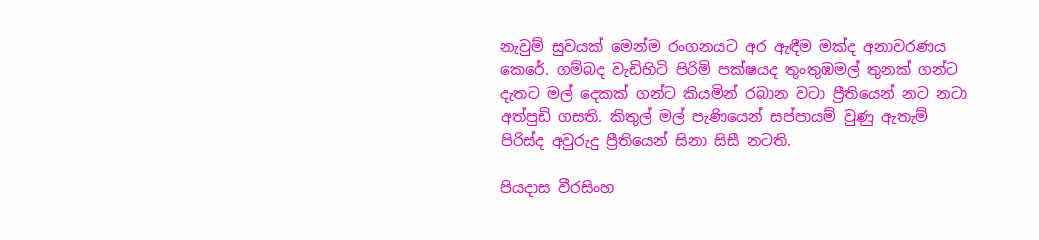නැවුම් සුවයක්‌ මෙන්ම රංගනයට අර ඇඳීම මක්‌ද අනාවරණය කෙරේ. ගම්බද වැඩිහිටි පිරිමි පක්‌ෂයද තුංතුඹමල් තුනක්‌ ගන්ට දැතට මල් දෙකක්‌ ගන්ට කියමින් රබාන වටා ප්‍රීතියෙන් නට නටා අත්පුඩි ගසති. කිතුල් මල් පැණියෙන් සප්පායම් වුණු ඇතැම් පිරිස්‌ද අවුරුදු ප්‍රීතියෙන් සිනා සිසී නටති.

පියදාස වීරසිංහ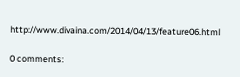http://www.divaina.com/2014/04/13/feature06.html

0 comments: